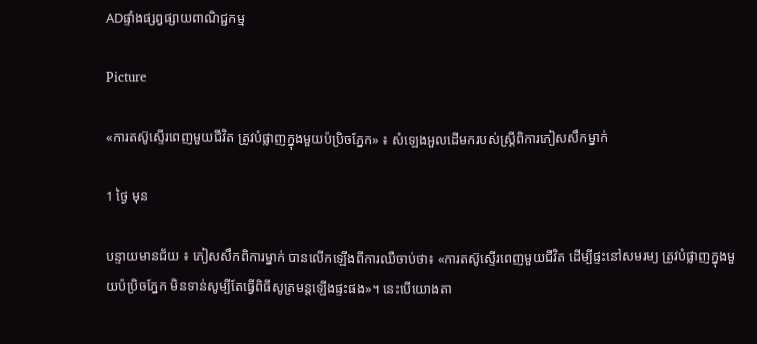ADផ្ទាំងផ្សព្វផ្សាយពាណិជ្ជកម្ម

Picture

«ការតស៊ូស្ទើរពេញមួយជីវិត ត្រូវបំផ្លាញក្នុងមួយប៉ប្រិចភ្នែក» ៖ សំឡេងអួលដើមករបស់ស្ត្រីពិការភៀសសឹកម្នាក់

1 ថ្ងៃ មុន

បន្ទាយមានជ័យ ៖ ភៀសសឹកពិការម្នាក់ បានលើកឡើងពីការឈឺចាប់ថា៖ «ការតស៊ូស្ទើរពេញមួយជីវិត ដើម្បីផ្ទះនៅសមរម្យ ត្រូវបំផ្លាញក្នុងមួយប៉ប្រិចភ្នែក មិនទាន់សូម្បីតែធ្វើពិធីសូត្រមន្តឡើងផ្ទះផង»។ នេះបើយោងតា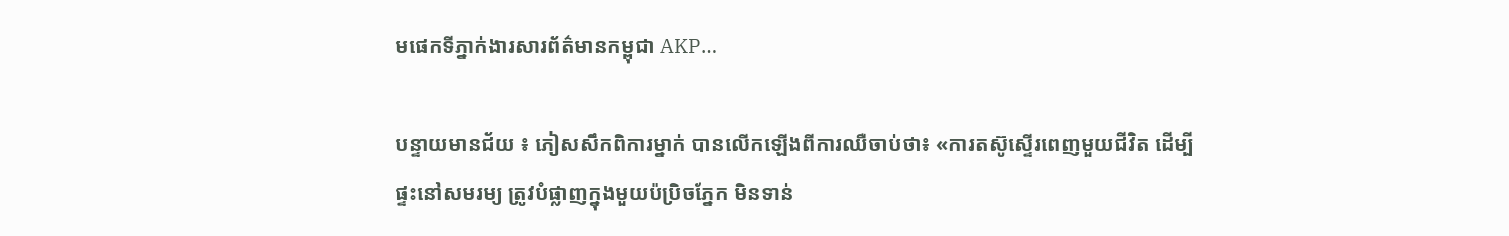មផេកទីភ្នាក់ងារសារព័ត៌មានកម្ពុជា AKP…

បន្ទាយមានជ័យ ៖ ភៀសសឹកពិការម្នាក់ បានលើកឡើងពីការឈឺចាប់ថា៖ «ការតស៊ូស្ទើរពេញមួយជីវិត ដើម្បីផ្ទះនៅសមរម្យ ត្រូវបំផ្លាញក្នុងមួយប៉ប្រិចភ្នែក មិនទាន់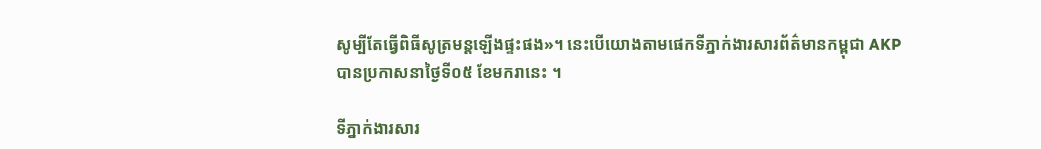សូម្បីតែធ្វើពិធីសូត្រមន្តឡើងផ្ទះផង»។ នេះបើយោងតាមផេកទីភ្នាក់ងារសារព័ត៌មានកម្ពុជា AKP បានប្រកាសនាថ្ងៃទី០៥ ខែមករានេះ ។

ទីភ្នាក់ងារសារ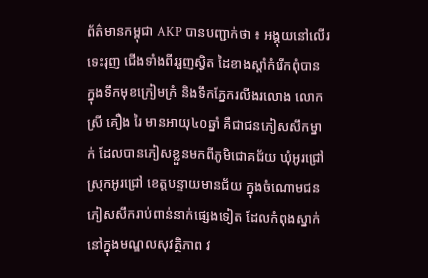ព័ត៌មានកម្ពុជា AKP បានបញ្ជាក់ថា ៖ អង្គុយនៅលើរទេះរុញ ជើងទាំងពីររួញស្វិត ដៃខាងស្ដាំកំរើកពុំបាន ក្នុងទឹកមុខក្រៀមក្រំ និងទឹកភ្នែករលីងរលោង លោកស្រី គឿង រៃ មានអាយុ៤០ឆ្នាំ គឺជាជនភៀសសឹកម្នាក់ ដែលបានភៀសខ្លួនមកពីភូមិជោគជ័យ ឃុំអូរជ្រៅ ស្រុកអូរជ្រៅ ខេត្តបន្ទាយមានជ័យ ក្នុងចំណោមជនភៀសសឹករាប់ពាន់នាក់ផ្សេងទៀត ដែលកំពុងស្នាក់នៅក្នុងមណ្ឌលសុវត្ថិភាព វ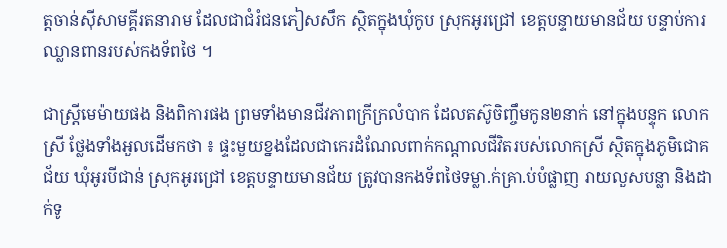ត្តចាន់ស៊ីសាមគ្គីរតនារាម ដែលជាជំរំជនភៀសសឹក ស្ថិតក្នុងឃុំកូប ស្រុកអូរជ្រៅ ខេត្តបន្ទាយមានជ័យ បន្ទាប់ការឈ្លានពានរបស់កងទ័ពថៃ ។

ជាស្ត្រីមេម៉ាយផង និងពិការផង ព្រមទាំងមានជីវភាពក្រីក្រលំបាក ដែលតស៊ូចិញ្ចឹមកូន២នាក់ នៅក្នុងបន្ទុក លោកស្រី ថ្លែងទាំងអួលដើមកថា ៖ ផ្ទះមួយខ្នងដែលជាកេរដំណែលពាក់កណ្ដាលជីវិតរបស់លោកស្រី ស្ថិតក្នុងភូមិជោគជ័យ ឃុំអូរបីជាន់ ស្រុកអូរជ្រៅ ខេត្តបន្ទាយមានជ័យ ត្រូវបានកងទ័ពថៃទម្លា.ក់គ្រា.ប់បំផ្លាញ រាយលួសបន្លា និងដាក់ទូ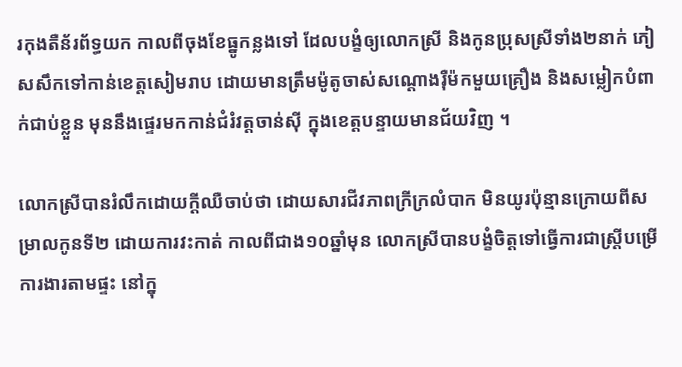រកុងតឺន័រព័ទ្ធយក កាលពីចុងខែធ្នូកន្លងទៅ ដែលបង្ខំឲ្យលោកស្រី និងកូនប្រុសស្រីទាំង២នាក់ ភៀសសឹកទៅកាន់ខេត្តសៀមរាប ដោយមានត្រឹមម៉ូតូចាស់សណ្ដោងរ៉ឺម៉កមួយគ្រឿង និងសម្លៀកបំពាក់ជាប់ខ្លួន មុននឹងផ្ទេរមកកាន់ជំរំវត្តចាន់ស៊ី ក្នុងខេត្តបន្ទាយមានជ័យវិញ ។

លោកស្រីបានរំលឹកដោយក្ដីឈឺចាប់ថា ដោយសារជីវភាពក្រីក្រលំបាក មិនយូរប៉ុន្មានក្រោយពីសម្រាលកូនទី២ ដោយការវះកាត់ កាលពីជាង១០ឆ្នាំមុន លោកស្រីបានបង្ខំចិត្តទៅធ្វើការជាស្ត្រីបម្រើការងារតាមផ្ទះ នៅក្នុ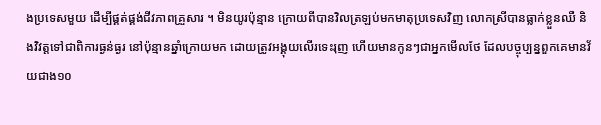ងប្រទេសមួយ ដើម្បីផ្គត់ផ្គង់ជីវភាពគ្រួសារ ។ មិនយូរប៉ុន្មាន ក្រោយពីបានវិលត្រឡប់មកមាតុប្រទេសវិញ លោកស្រីបានធ្លាក់ខ្លួនឈឺ និងវិវត្តទៅជាពិការធ្ងន់ធ្ងរ នៅប៉ុន្មានឆ្នាំក្រោយមក ដោយត្រូវអង្គុយលើរទេះរុញ ហើយមានកូនៗជាអ្នកមើលថែ ដែលបច្ចុប្បន្នពួកគេមានវ័យជាង១០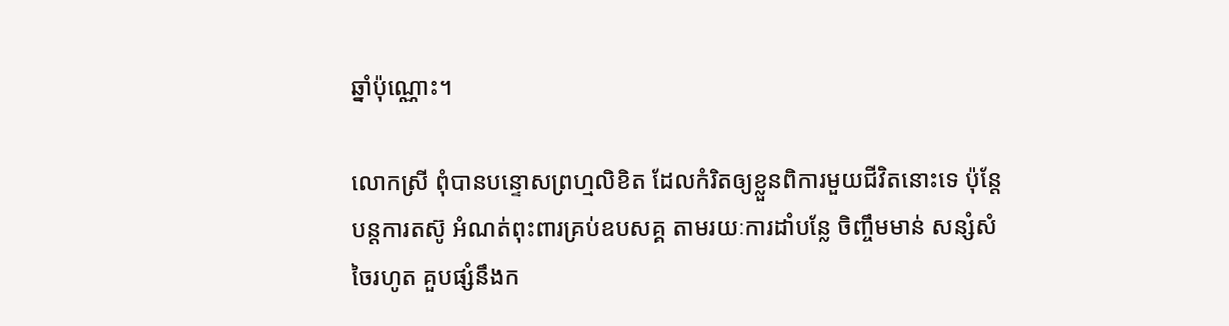ឆ្នាំប៉ុណ្ណោះ។

លោកស្រី ពុំបានបន្ទោសព្រហ្មលិខិត ដែលកំរិតឲ្យខ្លួនពិការមួយជីវិតនោះទេ ប៉ុន្តែបន្តការតស៊ូ អំណត់ពុះពារគ្រប់ឧបសគ្គ តាមរយៈការដាំបន្លែ ចិញ្ចឹមមាន់ សន្សំសំចៃរហូត គួបផ្សំនឹងក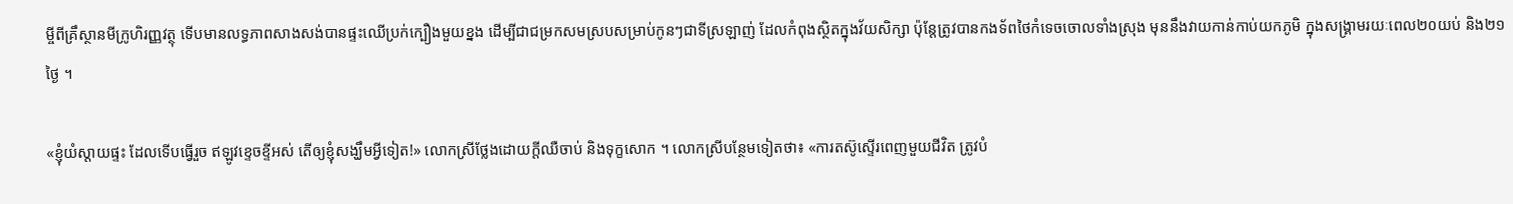ម្ចីពីគ្រឹស្ថានមីក្រូហិរញ្ញវត្ថុ ទើបមានលទ្ធភាពសាងសង់បានផ្ទះឈើប្រក់ក្បឿងមួយខ្នង ដើម្បីជាជម្រកសមស្របសម្រាប់កូនៗជាទីស្រឡាញ់ ដែលកំពុងស្ថិតក្នុងវ័យសិក្សា ប៉ុន្តែត្រូវបានកងទ័ពថៃកំទេចចោលទាំងស្រុង មុននឹងវាយកាន់កាប់យកភូមិ ក្នុងសង្គ្រាមរយៈពេល២០យប់ និង២១ថ្ងៃ ។

«ខ្ញុំយំស្តាយផ្ទះ ដែលទើបធ្វើរួច ឥឡូវខ្ទេចខ្ទីអស់ តើឲ្យខ្ញុំសង្ឃឹមអ្វីទៀត!» លោកស្រីថ្លែងដោយក្ដីឈឺចាប់ និងទុក្ខសោក ។ លោកស្រីបន្ថែមទៀតថា៖ «ការតស៊ូស្ទើរពេញមួយជីវិត ត្រូវបំ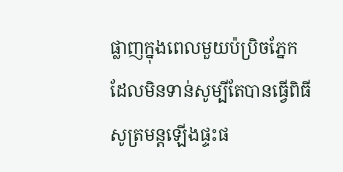ផ្លាញក្នុងពេលមួយប៉ប្រិចភ្នែក ដែលមិនទាន់សូម្បីតែបានធ្វើពិធីសូត្រមន្តឡើងផ្ទះផ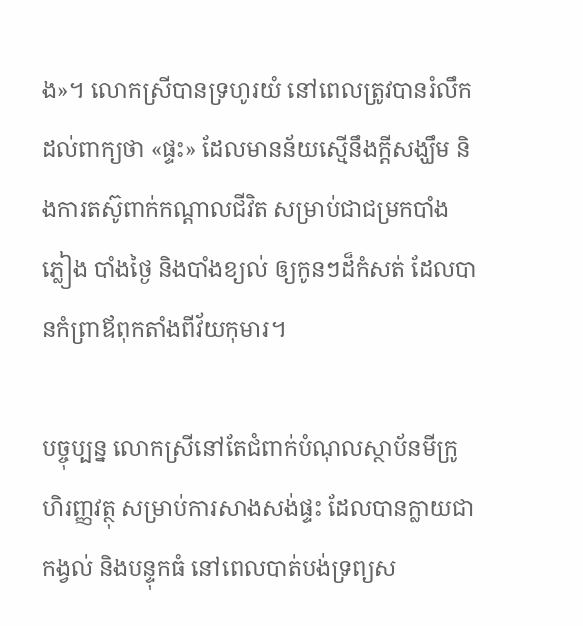ង»។ លោកស្រីបានទ្រហូរយំ នៅពេលត្រូវបានរំលឹកដល់ពាក្យថា «ផ្ទះ» ដែលមានន័យស្មើនឹងក្ដីសង្ឃឹម និងការតស៊ូពាក់កណ្ដាលជីវិត សម្រាប់ជាជម្រកបាំងភ្លៀង បាំងថ្ងៃ និងបាំងខ្យល់ ឲ្យកូនៗដ៏កំសត់ ដែលបានកំព្រាឪពុកតាំងពីវ័យកុមារ។

បច្ចុប្បន្ន លោកស្រីនៅតែជំពាក់បំណុលស្ថាប័នមីក្រូហិរញ្ញវត្ថុ សម្រាប់ការសាងសង់ផ្ទះ ដែលបានក្លាយជាកង្វល់ និងបន្ទុកធំ នៅពេលបាត់បង់ទ្រព្យស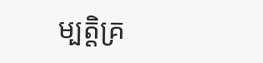ម្បត្តិគ្រ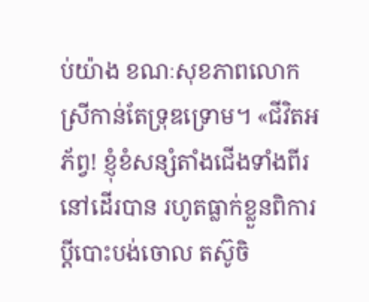ប់យ៉ាង ខណៈសុខភាពលោកស្រីកាន់តែទ្រុឌទ្រោម។ «ជីវិតអភ័ព្វ! ខ្ញុំខំសន្សំតាំងជើងទាំងពីរនៅដើរបាន រហូតធ្លាក់ខ្លួនពិការ ប្ដីបោះបង់ចោល តស៊ូចិ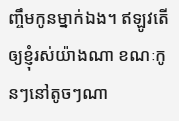ញ្ចឹមកូនម្នាក់ឯង។ ឥឡូវតើឲ្យខ្ញុំរស់យ៉ាងណា ខណៈកូនៗនៅតូចៗណា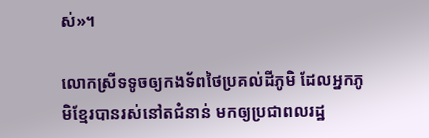ស់»។

លោកស្រីទទូចឲ្យកងទ័ពថៃប្រគល់ដីភូមិ ដែលអ្នកភូមិខ្មែរបានរស់នៅតជំនាន់ មកឲ្យប្រជាពលរដ្ឋ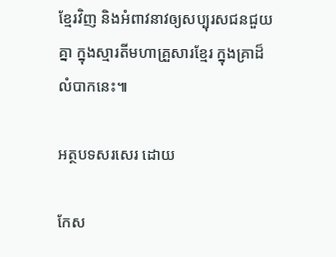ខ្មែរវិញ និងអំពាវនាវឲ្យសប្បុរសជនជួយគ្នា ក្នុងស្មារតីមហាគ្រួសារខ្មែរ ក្នុងគ្រាដ៏លំបាកនេះ៕

អត្ថបទសរសេរ ដោយ

កែស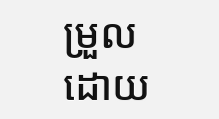ម្រួលដោយ